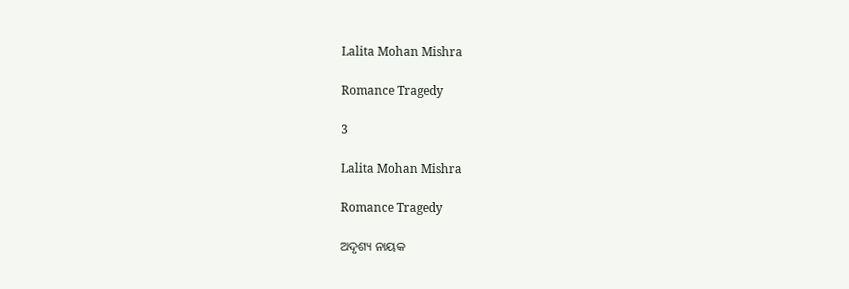Lalita Mohan Mishra

Romance Tragedy

3

Lalita Mohan Mishra

Romance Tragedy

ଅଦୃଶ୍ୟ ନାୟକ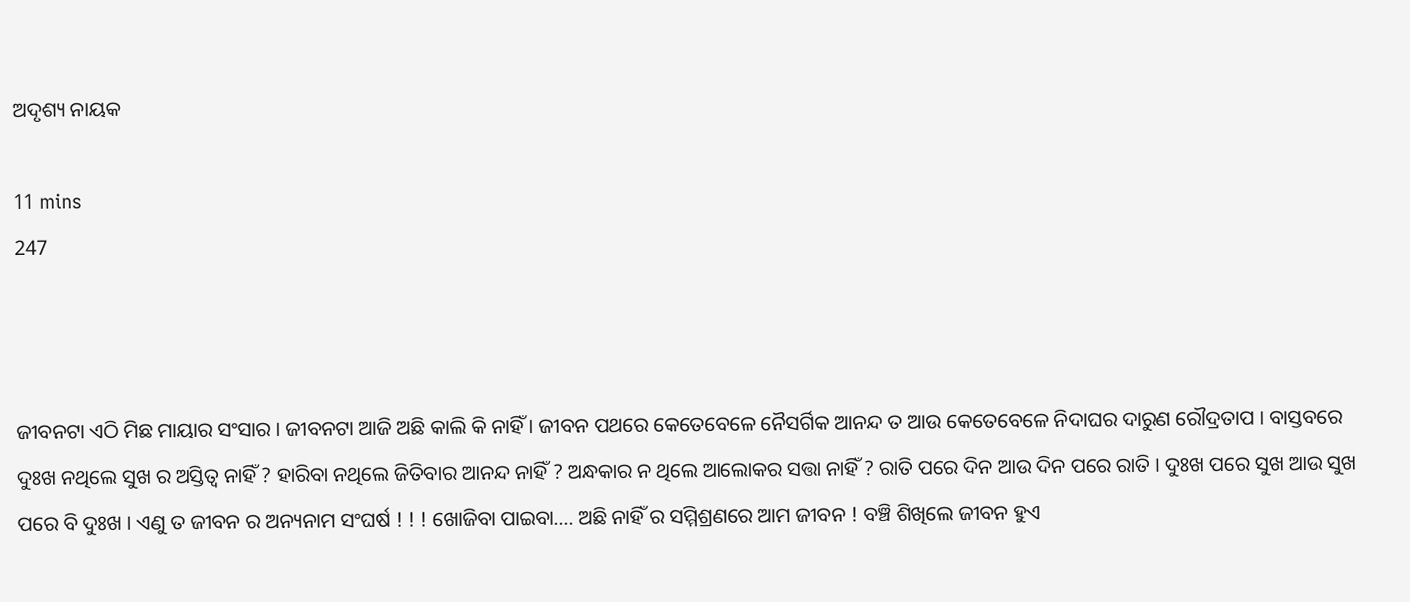ଅଦୃଶ୍ୟ ନାୟକ

11 mins
247



ଜୀବନଟା ଏଠି ମିଛ ମାୟାର ସଂସାର । ଜୀବନଟା ଆଜି ଅଛି କାଲି କି ନାହିଁ । ଜୀବନ ପଥରେ କେତେବେଳେ ନୈସର୍ଗିକ ଆନନ୍ଦ ତ ଆଉ କେତେବେଳେ ନିଦାଘର ଦାରୁଣ ରୌଦ୍ରତାପ । ବାସ୍ତବରେ ଦୁଃଖ ନଥିଲେ ସୁଖ ର ଅସ୍ତିତ୍ବ ନାହିଁ ? ହାରିବା ନଥିଲେ ଜିତିବାର ଆନନ୍ଦ ନାହିଁ ? ଅନ୍ଧକାର ନ ଥିଲେ ଆଲୋକର ସତ୍ତା ନାହିଁ ? ରାତି ପରେ ଦିନ ଆଉ ଦିନ ପରେ ରାତି । ଦୁଃଖ ପରେ ସୁଖ ଆଉ ସୁଖ ପରେ ବି ଦୁଃଖ । ଏଣୁ ତ ଜୀବନ ର ଅନ୍ୟନାମ ସଂଘର୍ଷ ! ! ! ଖୋଜିବା ପାଇବା.... ଅଛି ନାହିଁ ର ସମ୍ମିଶ୍ରଣରେ ଆମ ଜୀବନ ! ବଞ୍ଚି ଶିଖିଲେ ଜୀବନ ହୁଏ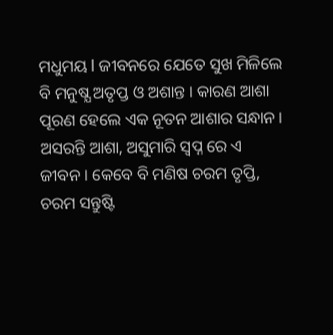ମଧୁମୟ l ଜୀବନରେ ଯେତେ ସୁଖ ମିଳିଲେ ବି ମନୁଷ୍ଯ ଅତୃପ୍ତ ଓ ଅଶାନ୍ତ । କାରଣ ଆଶା ପୂରଣ ହେଲେ ଏକ ନୂତନ ଆଶାର ସନ୍ଧାନ । ଅସରନ୍ତି ଆଶା, ଅସୁମାରି ସ୍ବପ୍ନ ରେ ଏ ଜୀବନ । କେବେ ବି ମଣିଷ ଚରମ ତୃପ୍ତି, ଚରମ ସନ୍ତୁଷ୍ଟି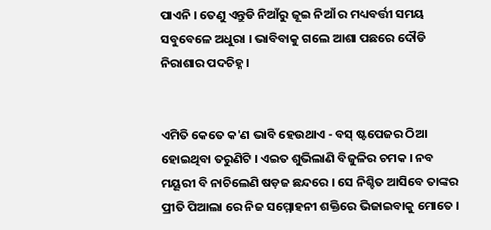ପାଏନି । ତେଣୁ ଏନ୍ତୁଡି ନିଆଁରୁ ଜୂଇ ନିଆଁ ର ମଧ୍ୟବର୍ତ୍ତୀ ସମୟ ସବୁବେଳେ ଅଧୁରା । ଭାବିବାକୁ ଗଲେ ଆଶା ପଛରେ ଦୌଡି ନିରାଶାର ପଦଚିହ୍ନ ।


ଏମିତି କେତେ କ'ଣ ଭାବି ହେଉଥାଏ - ବସ୍ ଷ୍ଟପେଜର ଠିଆ ହୋଇଥିବା ତରୁଣିଟି । ଏଇତ ଶୁଭିଲାଣି ବିଜୁଳିର ଚମକ । ନବ ମୟୂରୀ ବି ନାଚିଲେଣି ଷଡ଼ଜ ଛନ୍ଦରେ । ସେ ନିଶ୍ଚିତ ଆସିବେ ତାଙ୍କର ପ୍ରୀତି ପିଆଲା ରେ ନିଜ ସମ୍ମୋହନୀ ଶକ୍ତିରେ ଭିଜାଇବାକୁ ମୋତେ ।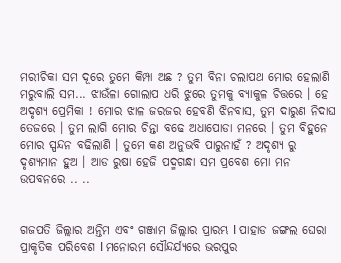ମରୀଚିକା ସମ ଦୂରେ ତୁମେ କିମ୍ପା ଅଛ ? ତୁମ ବିନା ଚଲାପଥ ମୋର ହେଲାଣି ମରୁବାଲି ସମ... ଝାଉଁଳା ଗୋଲାପ ଧରି ଝୁରେ ତୁମକୁ ବ୍ୟାକୁଳ ଚିତ୍ତରେ । ହେ ଅଦୃଶ୍ୟ ପ୍ରେମିକା ! ମୋର ଝାଳ ଜରଜର ହେବଣି ଝିନବାସ, ତୁମ ଦାରୁଣ ନିଦାଘ ତେଜରେ । ତୁମ ଲାଗି ମୋର ଚିନ୍ତା ବଢେ ଅଧାପୋଡା ମନରେ । ତୁମ ବିହୁନେ ମୋର ସ୍ପନ୍ଦନ ବଢିଲାଣି । ତୁମେ କଣ ଅନୁଭବି ପାରୁନାହଁ ? ଅଦୃଶ୍ୟ ରୁ ଦୃଶ୍ୟମାନ ହୁଅ । ଆଡ ରୁଷା ହେଜି ପଦ୍ମଗନ୍ଧା ସମ ପ୍ରବେଶ ମୋ ମନ ଉପବନରେ .. ..


ଗଜପତି ଜିଲ୍ଲାର ଅନ୍ତିମ ଏବଂ ଗଞ୍ଜାମ ଜିଲ୍ଲାର ପ୍ରାରମ୍ଭ l ପାହାଡ ଜଙ୍ଗଲ ଘେରା ପ୍ରାକୃତିକ ପରିବେଶ l ମନୋରମ ସୌନ୍ଦର୍ଯ୍ୟରେ ଭରପୁର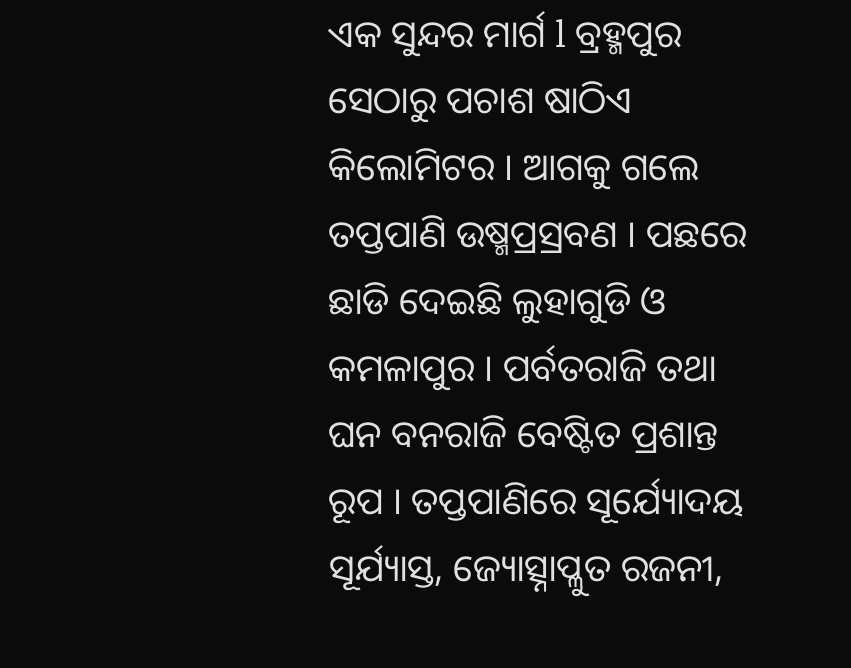ଏକ ସୁନ୍ଦର ମାର୍ଗ l ବ୍ରହ୍ମପୁର ସେଠାରୁ ପଚାଶ ଷାଠିଏ କିଲୋମିଟର । ଆଗକୁ ଗଲେ ତପ୍ତପାଣି ଉଷ୍ମପ୍ରସ୍ରବଣ । ପଛରେ ଛାଡି ଦେଇଛି ଲୁହାଗୁଡି ଓ କମଳାପୁର । ପର୍ବତରାଜି ତଥା ଘନ ବନରାଜି ବେଷ୍ଟିତ ପ୍ରଶାନ୍ତ ରୂପ । ତପ୍ତପାଣିରେ ସୂର୍ଯ୍ୟୋଦୟ ସୂର୍ଯ୍ୟାସ୍ତ, ଜ୍ୟୋତ୍ସ୍ନାପ୍ଳୁତ ରଜନୀ,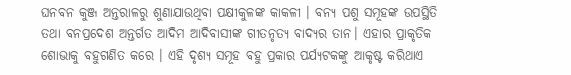ଘନବନ କୁଞ୍ଜ ଅନ୍ତରାଳରୁ ଶୁଣାଯାଉଥିବା ପକ୍ଷୀକୁଳଙ୍କ କାକଳୀ । ବନ୍ୟ ପଶୁ ସମୂହଙ୍କ ଉପସ୍ଥିତି ତଥା ବନପ୍ରଦେଶ ଅନ୍ତର୍ଗତ ଆଦିମ ଆଦିବାସୀଙ୍କ ଗୀତନୃତ୍ୟ ବାଦ୍ୟର ତାନ। ଏହାର ପ୍ରାକୃତିକ ଶୋଭାକୁ ବହୁଗଣିତ କରେ । ଏହି ଦୃଶ୍ୟ ସମୂହ ବହୁ ପ୍ରକାର ପର୍ଯ୍ୟଟକଙ୍କୁ ଆକୃଷ୍ଟ କରିଥାଏ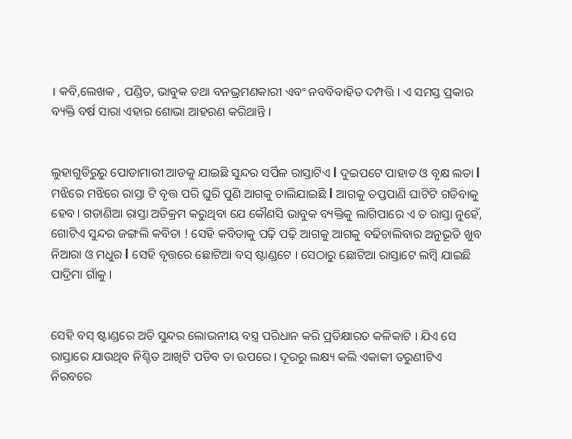। କବି,ଲେଖକ , ପଣ୍ଡିତ, ଭାବୁକ ତଥା ବନଭ୍ରମଣକାରୀ ଏବଂ ନବବିବାହିତ ଦମ୍ପତ୍ତି । ଏ ସମସ୍ତ ପ୍ରକାର ବ୍ୟକ୍ତି ବର୍ଷ ସାରା ଏହାର ଶୋଭା ଆହରଣ କରିଥାନ୍ତି ।


ଲୁହାଗୁଡିରୁରୁ ପୋଡାମାରୀ ଆଡକୁ ଯାଇଛି ସୁନ୍ଦର ସର୍ପିଳ ରାସ୍ତାଟିଏ l ଦୁଇପଟେ ପାହାଡ ଓ ବୃକ୍ଷ ଲତା l ମଝିରେ ମଝିରେ ରାସ୍ତା ଟି ବୃତ୍ତ ପରି ଘୁରି ପୁଣି ଆଗକୁ ଚାଲିଯାଇଛି l ଆଗକୁ ତପ୍ତପାଣି ଘାଟିଟି ଗଡିବାକୁ ହେବ। ଗଡାଣିଆ ରାସ୍ତା ଅତିକ୍ରମ କରୁଥିବା ଯେ କୌଣସି ଭାବୁକ ବ୍ୟକ୍ତିକୁ ଲାଗିପାରେ ଏ ତ ରାସ୍ତା ନୁହେଁ, ଗୋଟିଏ ସୁନ୍ଦର ଜଙ୍ଗଲି କବିତା ! ସେହି କବିତାକୁ ପଢ଼ି ପଢ଼ି ଆଗକୁ ଆଗକୁ ବଢିଚାଲିବାର ଅନୁଭୂତି ଖୁବ ନିଆରା ଓ ମଧୁର l ସେହି ବୃତ୍ତରେ ଛୋଟିଆ ବସ୍ ଷ୍ଟାଣ୍ଡଟେ । ସେଠାରୁ ଛୋଟିଆ ରାସ୍ତାଟେ ଲମ୍ବି ଯାଇଛି ପାଦ୍ରିମା ଗାଁକୁ ।


ସେହି ବସ୍ ଷ୍ଟାଣ୍ଡରେ ଅତି ସୁନ୍ଦର ଲୋଭନୀୟ ବସ୍ତ୍ର ପରିଧାନ କରି ପ୍ରତିକ୍ଷାରତ କଳିକାଟି । ଯିଏ ସେ ରାସ୍ତାରେ ଯାଉଥିବ ନିଶ୍ଚିତ ଆଖିଟି ପଡିବ ତା ଉପରେ । ଦୂରରୁ ଲକ୍ଷ୍ୟ କଲି ଏକାକୀ ତରୁଣୀଟିଏ ନିରବରେ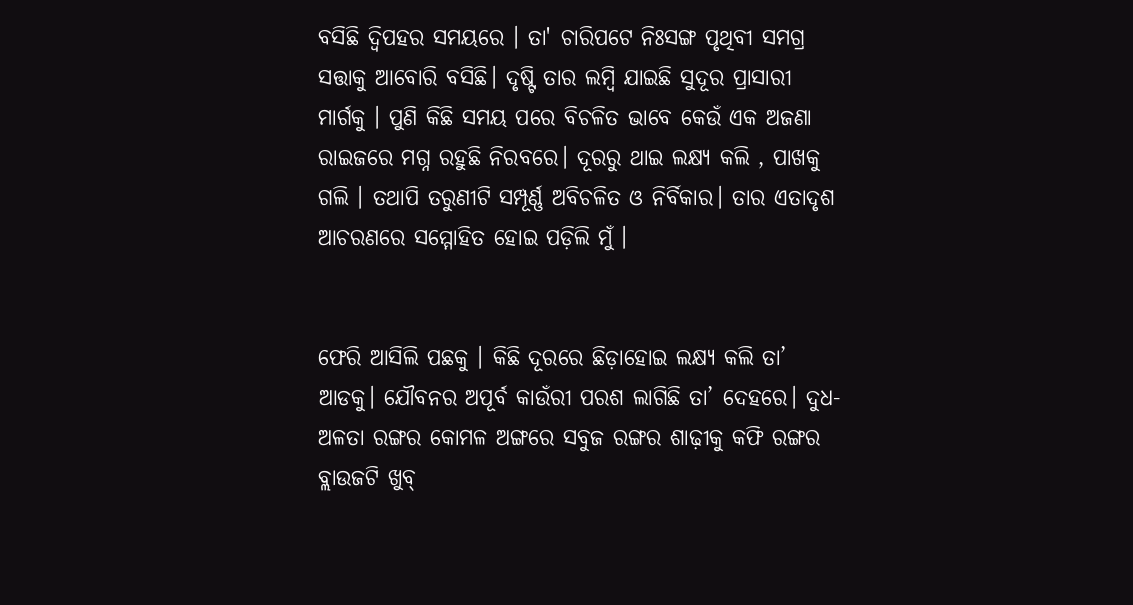ବସିଛି ଦ୍ବିପହର ସମୟରେ । ତା' ଚାରିପଟେ ନିଃସଙ୍ଗ ପୃଥିବୀ ସମଗ୍ର ସତ୍ତାକୁ ଆବୋରି ବସିଛି। ଦୃଷ୍ଟି ତାର ଲମ୍ବି ଯାଇଛି ସୁଦୂର ପ୍ରାସାରୀ ମାର୍ଗକୁ । ପୁଣି କିଛି ସମୟ ପରେ ବିଚଳିତ ଭାବେ କେଉଁ ଏକ ଅଜଣା ରାଇଜରେ ମଗ୍ନ ରହୁଛି ନିରବରେ। ଦୂରରୁ ଥାଇ ଲକ୍ଷ୍ୟ କଲି , ପାଖକୁ ଗଲି । ତଥାପି ତରୁଣୀଟି ସମ୍ପୂର୍ଣ୍ଣ ଅବିଚଳିତ ଓ ନିର୍ବିକାର। ତାର ଏତାଦୃଶ ଆଚରଣରେ ସମ୍ମୋହିତ ହୋଇ ପଡ଼ିଲି ମୁଁ ।


ଫେରି ଆସିଲି ପଛକୁ । କିଛି ଦୂରରେ ଛିଡ଼ାହୋଇ ଲକ୍ଷ୍ୟ କଲି ତା’ ଆଡକୁ। ଯୌବନର ଅପୂର୍ବ କାଉଁରୀ ପରଶ ଲାଗିଛି ତା’ ଦେହରେ। ଦୁଧ-ଅଳତା ରଙ୍ଗର କୋମଳ ଅଙ୍ଗରେ ସବୁଜ ରଙ୍ଗର ଶାଢ଼ୀକୁ କଫି ରଙ୍ଗର ବ୍ଲାଉଜଟି ଖୁବ୍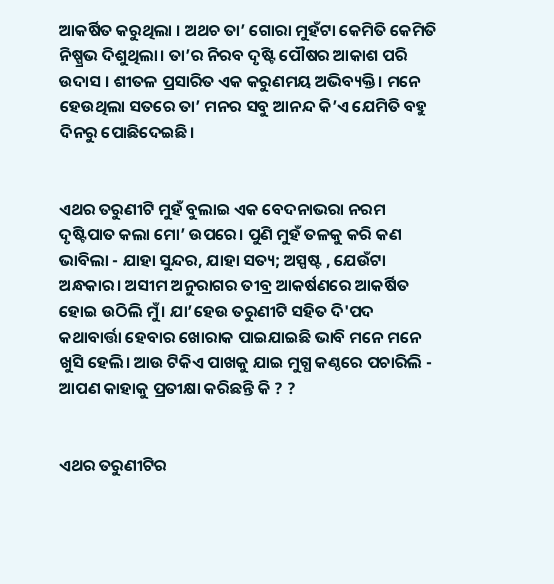ଆକର୍ଷିତ କରୁଥିଲା । ଅଥଚ ତା’ ଗୋରା ମୁହଁଟା କେମିତି କେମିତି ନିଷ୍ପ୍ରଭ ଦିଶୁଥିଲା। ତା’ର ନିରବ ଦୃଷ୍ଟି ପୌଷର ଆକାଶ ପରି ଉଦାସ । ଶୀତଳ ପ୍ରସାରିତ ଏକ କରୁଣମୟ ଅଭିବ୍ୟକ୍ତି। ମନେ ହେଉଥିଲା ସତରେ ତା’ ମନର ସବୁ ଆନନ୍ଦ କି’ଏ ଯେମିତି ବହୁ ଦିନରୁ ପୋଛିଦେଇଛି।


ଏଥର ତରୁଣୀଟି ମୁହଁ ବୁଲାଇ ଏକ ବେଦନାଭରା ନରମ ଦୃଷ୍ଟିପାତ କଲା ମୋ’ ଉପରେ। ପୁଣି ମୁହଁ ତଳକୁ କରି କଣ ଭାବିଲା - ଯାହା ସୁନ୍ଦର, ଯାହା ସତ୍ୟ; ଅସ୍ପଷ୍ଟ , ଯେଉଁଟା ଅନ୍ଧକାର। ଅସୀମ ଅନୁରାଗର ତୀବ୍ର ଆକର୍ଷଣରେ ଆକର୍ଷିତ ହୋଇ ଉଠିଲି ମୁଁ। ଯା’ହେଉ ତରୁଣୀଟି ସହିତ ଦି'ପଦ କଥାବାର୍ତ୍ତା ହେବାର ଖୋରାକ ପାଇଯାଇଛି ଭାବି ମନେ ମନେ ଖୁସି ହେଲି। ଆଉ ଟିକିଏ ପାଖକୁ ଯାଇ ମୁଗ୍ଧ କଣ୍ଠରେ ପଚାରିଲି - ଆପଣ କାହାକୁ ପ୍ରତୀକ୍ଷା କରିଛନ୍ତି କି ? ?


ଏଥର ତରୁଣୀଟିର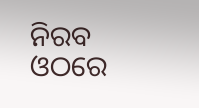ନିରବ ଓଠରେ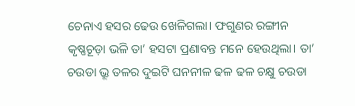ଚେନାଏ ହସର ଢେଉ ଖେଳିଗଲା। ଫଗୁଣର ରଙ୍ଗୀନ କୃଷ୍ଣଚୂଡ଼ା ଭଳି ତା’ ହସଟା ପ୍ରଣାବନ୍ତ ମନେ ହେଉଥିଲା। ତା’ ଚଉଡା ଭ୍ରୂ ତଳର ଦୁଇଟି ଘନନୀଳ ଢଳ ଢଳ ଚକ୍ଷୁ ଚଉଡା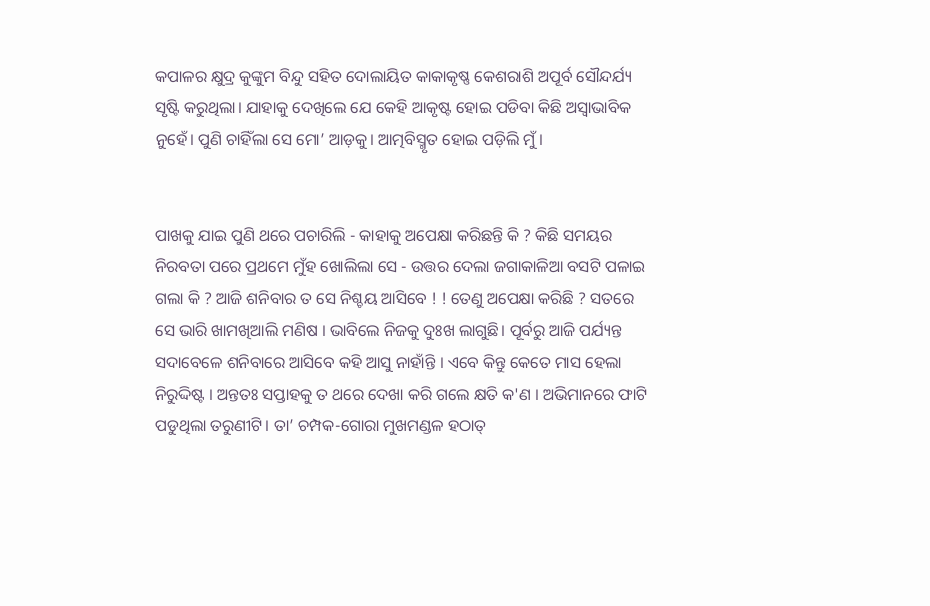କପାଳର କ୍ଷୁଦ୍ର କୁଙ୍କୁମ ବିନ୍ଦୁ ସହିତ ଦୋଲାୟିତ କାକାକୃଷ୍ଣ କେଶରାଶି ଅପୂର୍ବ ସୌନ୍ଦର୍ଯ୍ୟ ସୃଷ୍ଟି କରୁଥିଲା। ଯାହାକୁ ଦେଖିଲେ ଯେ କେହି ଆକୃଷ୍ଟ ହୋଇ ପଡିବା କିଛି ଅସ୍ବାଭାବିକ ନୁହେଁ। ପୁଣି ଚାହିଁଲା ସେ ମୋ’ ଆଡ଼କୁ। ଆତ୍ମବିସ୍ମୃତ ହୋଇ ପଡ଼ିଲି ମୁଁ ।


ପାଖକୁ ଯାଇ ପୁଣି ଥରେ ପଚାରିଲି - କାହାକୁ ଅପେକ୍ଷା କରିଛନ୍ତି କି ? କିଛି ସମୟର ନିରବତା ପରେ ପ୍ରଥମେ ମୁଁହ ଖୋଲିଲା ସେ - ଉତ୍ତର ଦେଲା ଜଗାକାଳିଆ ବସଟି ପଳାଇ ଗଲା କି ? ଆଜି ଶନିବାର ତ ସେ ନିଶ୍ଚୟ ଆସିବେ ! ! ତେଣୁ ଅପେକ୍ଷା କରିଛି ? ସତରେ ସେ ଭାରି ଖାମଖିଆଲି ମଣିଷ । ଭାବିଲେ ନିଜକୁ ଦୁଃଖ ଲାଗୁଛି। ପୂର୍ବରୁ ଆଜି ପର୍ଯ୍ୟନ୍ତ ସଦାବେଳେ ଶନିବାରେ ଆସିବେ କହି ଆସୁ ନାହାଁନ୍ତି । ଏବେ କିନ୍ତୁ କେତେ ମାସ ହେଲା ନିରୁଦ୍ଦିଷ୍ଟ । ଅନ୍ତତଃ ସପ୍ତାହକୁ ତ ଥରେ ଦେଖା କରି ଗଲେ କ୍ଷତି କ'ଣ । ଅଭିମାନରେ ଫାଟି ପଡୁଥିଲା ତରୁଣୀଟି। ତା’ ଚମ୍ପକ-ଗୋରା ମୁଖମଣ୍ଡଳ ହଠାତ୍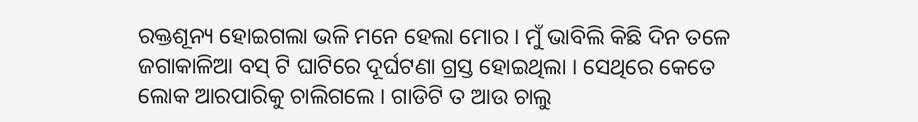ରକ୍ତଶୂନ୍ୟ ହୋଇଗଲା ଭଳି ମନେ ହେଲା ମୋର । ମୁଁ ଭାବିଲି କିଛି ଦିନ ତଳେ ଜଗାକାଳିଆ ବସ୍ ଟି ଘାଟିରେ ଦୂର୍ଘଟଣା ଗ୍ରସ୍ତ ହୋଇଥିଲା । ସେଥିରେ କେତେ ଲୋକ ଆରପାରିକୁ ଚାଲିଗଲେ । ଗାଡିଟି ତ ଆଉ ଚାଲୁ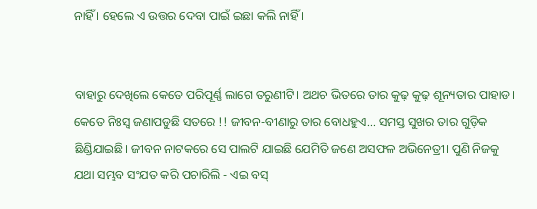ନାହିଁ । ହେଲେ ଏ ଉତ୍ତର ଦେବା ପାଇଁ ଇଛା କଲି ନାହିଁ ।


ବାହାରୁ ଦେଖିଲେ କେତେ ପରିପୂର୍ଣ୍ଣ ଲାଗେ ତରୁଣୀଟି। ଅଥଚ ଭିତରେ ତାର କୁଢ଼ କୁଢ଼ ଶୂନ୍ୟତାର ପାହାଡ। କେତେ ନିଃସ୍ୱ ଜଣାପଡୁଛି ସତରେ !! ଜୀବନ-ବୀଣାରୁ ତାର ବୋଧହୁଏ... ସମସ୍ତ ସୁଖର ତାର ଗୁଡ଼ିକ ଛିଣ୍ଡିଯାଇଛି। ଜୀବନ ନାଟକରେ ସେ ପାଲଟି ଯାଇଛି ଯେମିତି ଜଣେ ଅସଫଳ ଅଭିନେତ୍ରୀ। ପୁଣି ନିଜକୁ ଯଥା ସମ୍ଭବ ସଂଯତ କରି ପଚାରିଲି - ଏଇ ବସ୍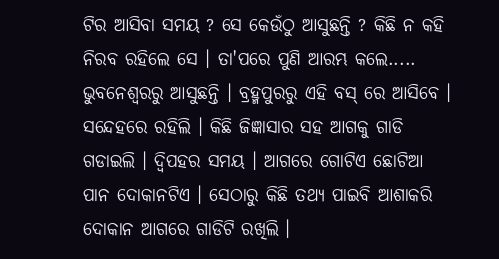ଟିର ଆସିବା ସମୟ ? ସେ କେଉଁଠୁ ଆସୁଛନ୍ତି ? କିଛି ନ କହି ନିରବ ରହିଲେ ସେ । ତା'ପରେ ପୁଣି ଆରମ୍ଭ କଲେ..... ଭୁବନେଶ୍ବରରୁ ଆସୁଛନ୍ତି । ବ୍ରହ୍ମପୁରରୁ ଏହି ବସ୍ ରେ ଆସିବେ । ସନ୍ଦେହରେ ରହିଲି । କିଛି ଜିଜ୍ଞାସାର ସହ ଆଗକୁ ଗାଡି ଗଡାଇଲି । ଦ୍ବିପହର ସମୟ । ଆଗରେ ଗୋଟିଏ ଛୋଟିଆ ପାନ ଦୋକାନଟିଏ । ସେଠାରୁ କିଛି ତଥ୍ୟ ପାଇବି ଆଶାକରି ଦୋକାନ ଆଗରେ ଗାଡିଟି ରଖିଲି ।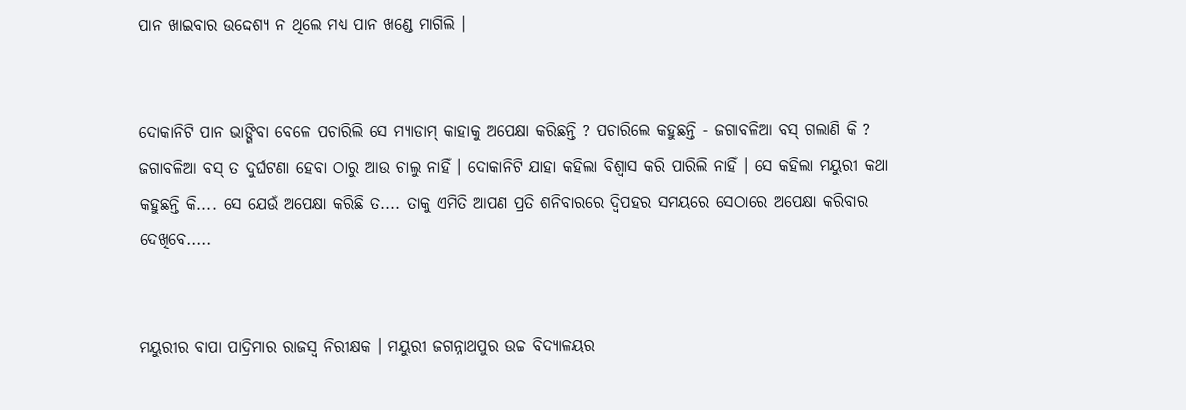ପାନ ଖାଇବାର ଉଦ୍ଦେଶ୍ଯ ନ ଥିଲେ ମଧ୍ୟ ପାନ ଖଣ୍ଡେ ମାଗିଲି ।


ଦୋକାନିଟି ପାନ ଭାଙ୍ଗିବା ବେଳେ ପଚାରିଲି ସେ ମ୍ୟାଡାମ୍ କାହାକୁ ଅପେକ୍ଷା କରିଛନ୍ତି ? ପଚାରିଲେ କହୁଛନ୍ତି - ଜଗାବଳିଆ ବସ୍ ଗଲାଣି କି ? ଜଗାବଳିଆ ବସ୍ ତ ଦୁର୍ଘଟଣା ହେବା ଠାରୁ ଆଉ ଚାଲୁ ନାହିଁ । ଦୋକାନିଟି ଯାହା କହିଲା ବିଶ୍ବାସ କରି ପାରିଲି ନାହିଁ । ସେ କହିଲା ମୟୁରୀ କଥା କହୁଛନ୍ତି କି.... ସେ ଯେଉଁ ଅପେକ୍ଷା କରିଛି ତ.... ତାକୁ ଏମିତି ଆପଣ ପ୍ରତି ଶନିବାରରେ ଦ୍ବିପହର ସମୟରେ ସେଠାରେ ଅପେକ୍ଷା କରିବାର ଦେଖିବେ.....


ମୟୁରୀର ବାପା ପାଦ୍ରିମାର ରାଜସ୍ବ ନିରୀକ୍ଷକ । ମୟୁରୀ ଜଗନ୍ନାଥପୁର ଉଚ୍ଚ ବିଦ୍ୟାଳୟର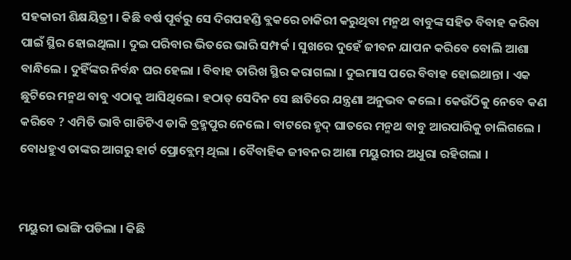ସହକାରୀ ଶିକ୍ଷୟିତ୍ରୀ । କିଛି ବର୍ଷ ପୂର୍ବରୁ ସେ ଦିଗପହଣ୍ଡି ବ୍ଲକରେ ଚାକିରୀ କରୁଥିବା ମନ୍ମଥ ବାବୁଙ୍କ ସହିତ ବିବାହ କରିବା ପାଇଁ ସ୍ଥିର ହୋଇଥିଲା । ଦୁଇ ପରିବାର ଭିତରେ ଭାରି ସମ୍ପର୍କ । ସୁଖରେ ଦୁହେଁ ଜୀବନ ଯାପନ କରିବେ ବୋଲି ଆଶା ବାନ୍ଧିଲେ । ଦୁହିଁଙ୍କର ନିର୍ବନ୍ଧ ଘର ହେଲା । ବିବାହ ତାରିଖ ସ୍ଥିର କରାଗଲା । ଦୁଇମାସ ପରେ ବିବାହ ହୋଇଥାନ୍ତା । ଏକ ଛୁଟିରେ ମନ୍ମଥ ବାବୁ ଏଠାକୁ ଆସିଥିଲେ । ହଠାତ୍ ସେଦିନ ସେ ଛାତିରେ ଯନ୍ତ୍ରଣା ଅନୁଭବ କଲେ । କେଉଁଠିକୁ ନେବେ କଣ କରିବେ ? ଏମିତି ଭାବି ଗାଡିଟିଏ ଡାକି ବ୍ରହ୍ମପୁର ନେଲେ । ବାଟରେ ହୃଦ୍ ଘାତରେ ମନ୍ମଥ ବାବୁ ଆରପାରିକୁ ଚାଲିଗଲେ । ବୋଧହୁଏ ତାଙ୍କର ଆଗରୁ ହାର୍ଟ ପ୍ରୋବ୍ଲେମ୍ ଥିଲା । ବୈବାହିକ ଜୀବନର ଆଶା ମୟୁରୀର ଅଧୁରା ରହିଗଲା ।


ମୟୁରୀ ଭାଙ୍ଗି ପଡିଲା । କିଛି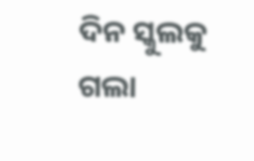ଦିନ ସ୍କୁଲକୁ ଗଲା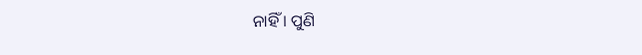ନାହିଁ । ପୁଣି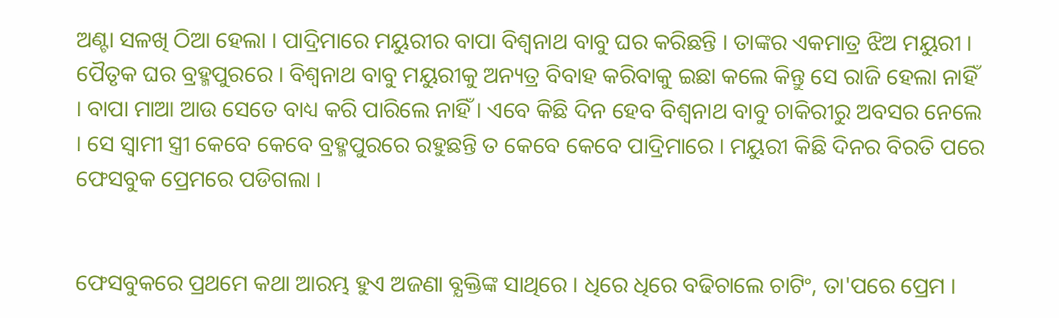ଅଣ୍ଟା ସଳଖି ଠିଆ ହେଲା । ପାଦ୍ରିମାରେ ମୟୁରୀର ବାପା ବିଶ୍ବନାଥ ବାବୁ ଘର କରିଛନ୍ତି । ତାଙ୍କର ଏକମାତ୍ର ଝିଅ ମୟୁରୀ । ପୈତୃକ ଘର ବ୍ରହ୍ମପୁରରେ । ବିଶ୍ବନାଥ ବାବୁ ମୟୁରୀକୁ ଅନ୍ୟତ୍ର ବିବାହ କରିବାକୁ ଇଛା କଲେ କିନ୍ତୁ ସେ ରାଜି ହେଲା ନାହିଁ । ବାପା ମାଆ ଆଉ ସେତେ ବାଧ୍ୟ କରି ପାରିଲେ ନାହିଁ । ଏବେ କିଛି ଦିନ ହେବ ବିଶ୍ବନାଥ ବାବୁ ଚାକିରୀରୁ ଅବସର ନେଲେ । ସେ ସ୍ବାମୀ ସ୍ତ୍ରୀ କେବେ କେବେ ବ୍ରହ୍ମପୁରରେ ରହୁଛନ୍ତି ତ କେବେ କେବେ ପାଦ୍ରିମାରେ । ମୟୁରୀ କିଛି ଦିନର ବିରତି ପରେ ଫେସବୁକ ପ୍ରେମରେ ପଡିଗଲା ।


ଫେସବୁକରେ ପ୍ରଥମେ କଥା ଆରମ୍ଭ ହୁଏ ଅଜଣା ବ୍ଯକ୍ତିଙ୍କ ସାଥିରେ । ଧିରେ ଧିରେ ବଢିଚାଲେ ଚାଟିଂ, ତା'ପରେ ପ୍ରେମ ।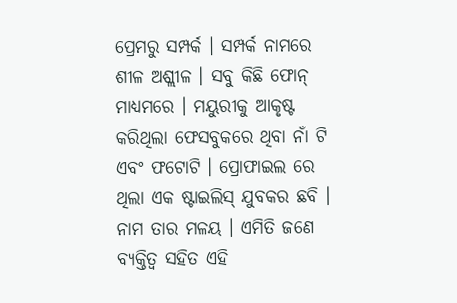ପ୍ରେମରୁ ସମ୍ପର୍କ । ସମ୍ପର୍କ ନାମରେ ଶୀଳ ଅଶ୍ଲୀଳ । ସବୁ କିଛି ଫୋନ୍ ମାଧ୍ୟମରେ । ମୟୁରୀକୁ ଆକୃଷ୍ଟ କରିଥିଲା ଫେସବୁକରେ ଥିବା ନାଁ ଟି ଏବଂ ଫଟୋଟି । ପ୍ରୋଫାଇଲ ରେ ଥିଲା ଏକ ଷ୍ଟାଇଲିସ୍ ଯୁବକର ଛବି । ନାମ ତାର ମଳୟ । ଏମିତି ଜଣେ ବ୍ୟକ୍ତିତ୍ୱ ସହିତ ଏହି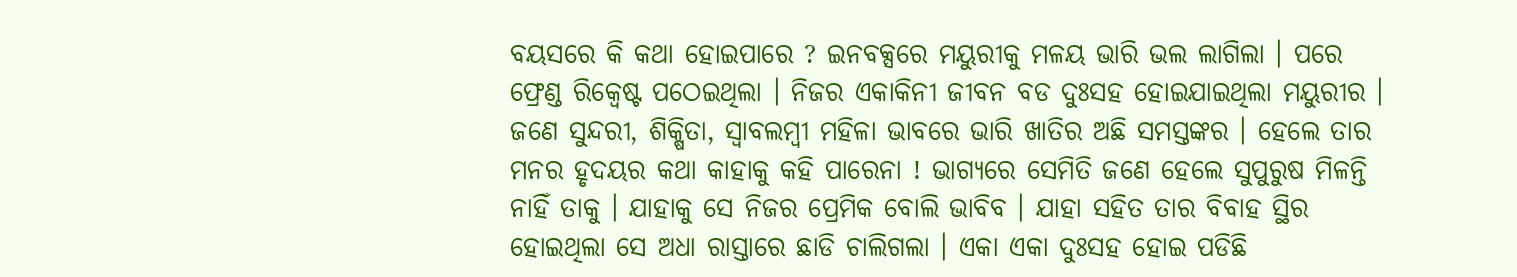ବୟସରେ କି କଥା ହୋଇପାରେ ? ଇନବକ୍ସରେ ମୟୁରୀକୁ ମଳୟ ଭାରି ଭଲ ଲାଗିଲା । ପରେ ଫ୍ରେଣ୍ଡ ରିକ୍ୱେଷ୍ଟ ପଠେଇଥିଲା । ନିଜର ଏକାକିନୀ ଜୀବନ ବଡ ଦୁଃସହ ହୋଇଯାଇଥିଲା ମୟୁରୀର । ଜଣେ ସୁନ୍ଦରୀ, ଶିକ୍ଷିତା, ସ୍ୱାବଲମ୍ବୀ ମହିଳା ଭାବରେ ଭାରି ଖାତିର ଅଛି ସମସ୍ତଙ୍କର । ହେଲେ ତାର ମନର ହୃଦୟର କଥା କାହାକୁ କହି ପାରେନା ! ଭାଗ୍ୟରେ ସେମିତି ଜଣେ ହେଲେ ସୁପୁରୁଷ ମିଳନ୍ତି ନାହିଁ ତାକୁ । ଯାହାକୁ ସେ ନିଜର ପ୍ରେମିକ ବୋଲି ଭାବିବ । ଯାହା ସହିତ ତାର ବିବାହ ସ୍ଥିର ହୋଇଥିଲା ସେ ଅଧା ରାସ୍ତାରେ ଛାଡି ଚାଲିଗଲା । ଏକା ଏକା ଦୁଃସହ ହୋଇ ପଡିଛି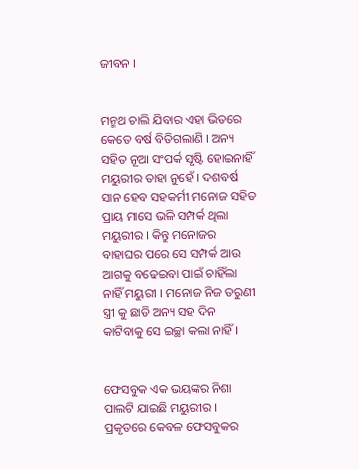ଜୀବନ ।


ମନ୍ମଥ ଚାଲି ଯିବାର ଏହା ଭିତରେ କେତେ ବର୍ଷ ବିତିଗଲାଣି । ଅନ୍ୟ ସହିତ ନୂଆ ସଂପର୍କ ସୃଷ୍ଟି ହୋଇନାହିଁ ମୟୁରୀର ତାହା ନୁହେଁ । ଦଶବର୍ଷ ସାନ ହେବ ସହକର୍ମୀ ମନୋଜ ସହିତ ପ୍ରାୟ ମାସେ ଭଳି ସମ୍ପର୍କ ଥିଲା ମୟୁରୀର । କିନ୍ତୁ ମନୋଜର ବାହାଘର ପରେ ସେ ସମ୍ପର୍କ ଆଉ ଆଗକୁ ବଢେଇବା ପାଇଁ ଚାହିଁଲା ନାହିଁ ମୟୁରୀ । ମନୋଜ ନିଜ ତରୁଣୀ ସ୍ତ୍ରୀ କୁ ଛାଡି ଅନ୍ୟ ସହ ଦିନ କାଟିବାକୁ ସେ ଇଚ୍ଛା କଲା ନାହିଁ ।


ଫେସବୁକ ଏକ ଭୟଙ୍କର ନିଶା ପାଲଟି ଯାଇଛି ମୟୁରୀର । ପ୍ରକୃତରେ କେବଳ ଫେସବୁକର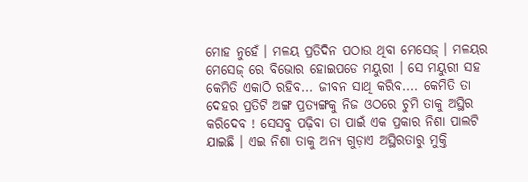ମୋହ ନୁହେଁ । ମଳୟ ପ୍ରତିଦିନ ପଠାଉ ଥିବା ମେସେଜ୍ । ମଳୟର ମେସେଜ୍ ରେ ବିଭୋର ହୋଇପଡେ ମୟୁରୀ । ସେ ମୟୁରୀ ସହ କେମିତି ଏକାଠି ରହିବ... ଜୀବନ ସାଥି କରିବ.... କେମିତି ତା ଦେହର ପ୍ରତିଟି ଅଙ୍ଗ ପ୍ରତ୍ୟଙ୍ଗକୁ ନିଜ ଓଠରେ ଚୁମି ତାକୁ ଅସ୍ଥିର କରିଦେବ ! ସେସବୁ ପଢ଼ିବା ତା ପାଇଁ ଏକ ପ୍ରକାର ନିଶା ପାଲଟି ଯାଇଛି । ଏଇ ନିଶା ତାକୁ ଅନ୍ୟ ଗୁଡ଼ାଏ ଅସ୍ଥିରତାରୁ ମୁକ୍ତି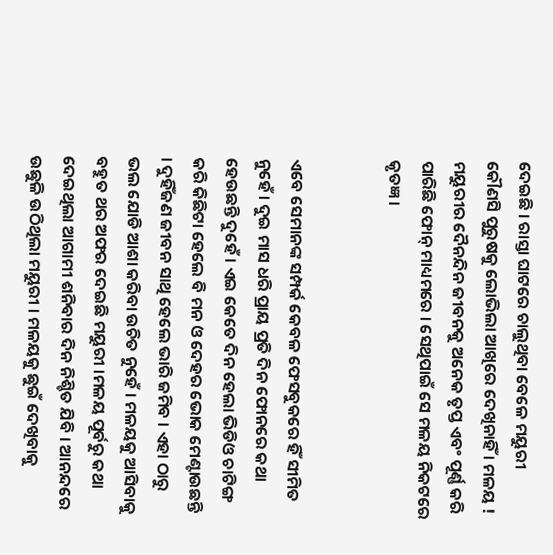ଦେଇଛି । ରାସ୍ତା ଘାଟରେ ଚାଲୁଥିବା ବେଳେ ମୟୁରୀ କୌଣସି ପୁରୁଷକୁ ଲୋଭିଲା ଆଖିରେ ଦେଖିନାହିଁ । ମଳୟ ! ମୟୁରୀର ଦୈନନ୍ଦିନ ଜୀବନକୁ ଅନେକ ତୃପ୍ତ ଏବଂ ପୂର୍ଣ୍ଣ କରି ପାରିଛି ଫୋନ୍ ମାଧ୍ୟମରେ । ସେଥିପାଇଁ ସେ ମଳୟ ନିକଟରେ କୃତଜ୍ଞ ।


ଏବେ ସେମାନଙ୍କ ସମ୍ପର୍କ କେବଳ ଫେସବୁକରେ ହିଁ ସୀମିତ ନୁହେଁ । ଦୁଇ ମାସ ଧରି ପ୍ରାୟ ପ୍ରତି ଦିନ ଫୋନରେ କଥା ହେଉଛନ୍ତି ଦୁହେଁ । ଏଇ କେତେ ଦିନ ହେଲା ଭିଡିଓ ଚାଟିଙ୍ଗ କରି କିଛିଟା ହେଲେ ବି ମନ ଓ ଦେହର ଭୋକ ମେଣ୍ଟାଉଛନ୍ତି । ଦୁହିଁଜଣ ଜୀବନ ସାଥି ହେଲେ ଭାରି ଜମିବ । ଏହା ଠାରୁ ଭଲ ଯୋଡି ଆଶା କରିବା ଉଚିତ ନୁହେଁ । ମଳୟକୁ ଆସିବାକୁ ବହୁତ ଥର ଅଫର ଦେଇଛି ମୟୁରୀ ।ମଳୟ ପୂର୍ବରୁ କଥା ଦେଇଥିଲା ଆଗାମୀ ଶନିବାର ଦିନ ନିଶ୍ଚିତ ଯିବି । ଆନନ୍ଦରେ ଉଛୁଳି ଉଠିଥିଲା ମୟୁରୀ । ମଳୟକୁ ଛୁଇଁ ଦେଖିବାକୁ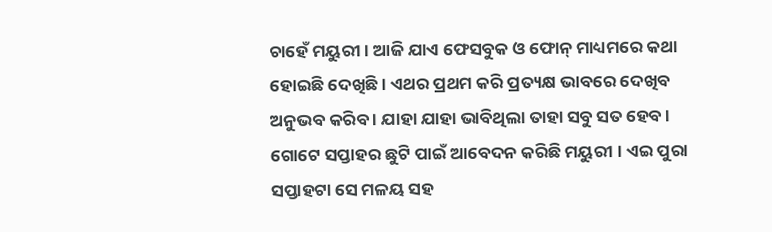ଚାହେଁ ମୟୁରୀ । ଆଜି ଯାଏ ଫେସବୁକ ଓ ଫୋନ୍ ମାଧ୍ୟମରେ କଥା ହୋଇଛି ଦେଖିଛି । ଏଥର ପ୍ରଥମ କରି ପ୍ରତ୍ୟକ୍ଷ ଭାବରେ ଦେଖିବ ଅନୁଭବ କରିବ । ଯାହା ଯାହା ଭାବିଥିଲା ତାହା ସବୁ ସତ ହେବ । ଗୋଟେ ସପ୍ତାହର ଛୁଟି ପାଇଁ ଆବେଦନ କରିଛି ମୟୁରୀ । ଏଇ ପୁରା ସପ୍ତାହଟା ସେ ମଳୟ ସହ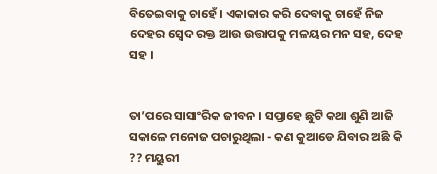ବିତେଇବାକୁ ଚାହେଁ । ଏକାକାର କରି ଦେବାକୁ ଚାହେଁ ନିଜ ଦେହର ସ୍ବେଦ ରକ୍ତ ଆଉ ଉତ୍ତାପକୁ ମଳୟର ମନ ସହ, ଦେହ ସହ ।


ତା’ପରେ ସାସାଂରିକ ଜୀବନ । ସପ୍ତାହେ ଛୁଟି କଥା ଶୁଣି ଆଜି ସକାଳେ ମନୋଜ ପଚାରୁଥିଲା - କଣ କୁଆଡେ ଯିବାର ଅଛି କି ?? ମୟୁରୀ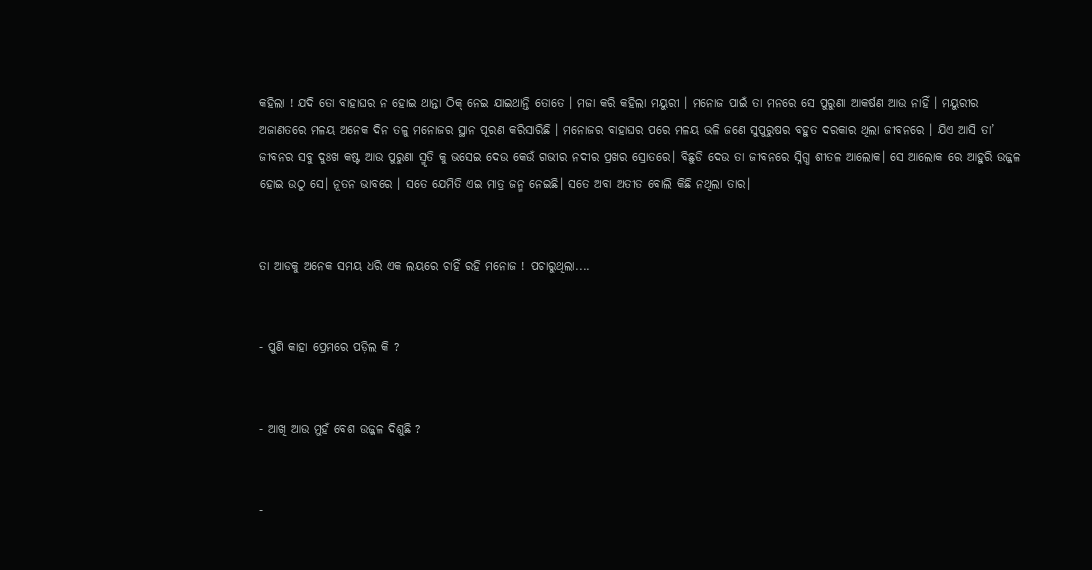କହିଲା ! ଯଦି ତୋ ବାହାଘର ନ ହୋଇ ଥାନ୍ତା ଠିକ୍ ନେଇ ଯାଇଥାନ୍ତି ତୋତେ । ମଜା କରି କହିଲା ମୟୁରୀ । ମନୋଜ ପାଇଁ ତା ମନରେ ସେ ପୁରୁଣା ଆକର୍ଷଣ ଆଉ ନାହିଁ । ମୟୁରୀର ଅଜାଣତରେ ମଳୟ ଅନେକ ଦିନ ତଳୁ ମନୋଜର ସ୍ଥାନ ପୂରଣ କରିସାରିଛି । ମନୋଜର ବାହାଘର ପରେ ମଳୟ ଭଳି ଜଣେ ସୁପୁରୁଷର ବହୁତ ଦରକାର ଥିଲା ଜୀବନରେ । ଯିଏ ଆସି ତା’ ଜୀବନର ସବୁ ଦୁଃଖ କଷ୍ଟ ଆଉ ପୁରୁଣା ସ୍ମୃତି କୁ ଭସେଇ ଦେଉ କେଉଁ ଗଭୀର ନଦୀର ପ୍ରଖର ସ୍ରୋତରେ। ବିଛୁଡି ଦେଉ ତା ଜୀବନରେ ସ୍ନିଗ୍ଧ ଶୀତଳ ଆଲୋକ। ସେ ଆଲୋକ ରେ ଆହୁରି ଉଜ୍ଜଳ ହୋଇ ଉଠୁ ସେ। ନୂତନ ଭାବରେ । ସତେ ଯେମିତି ଏଇ ମାତ୍ର ଜନ୍ମ ନେଇଛି। ସତେ ଅବା ଅତୀତ ବୋଲି କିଛି ନଥିଲା ତାର।


ତା ଆଡକୁ ଅନେକ ସମୟ ଧରି ଏକ ଲୟରେ ଚାହିଁ ରହି ମନୋଜ ! ପଚାରୁଥିଲା....


- ପୁଣି କାହା ପ୍ରେମରେ ପଡ଼ିଲ କି ?


- ଆଖି ଆଉ ମୁହଁ ବେଶ ଉଜ୍ଜଳ ଦିଶୁଛି ?


-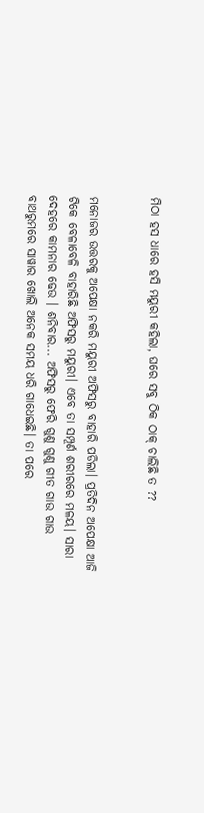ମିଠା ହସ ଧାରେ ହସି ମୟୁରୀ କହିଲା, ଘରେ ସବୁ ଠିକ ଠାକ୍ ଚାଲିଛି ତ ??


ମନୋଜର ଉତ୍ତରକୁ ଅପେକ୍ଷା ନକରି ମୟୁରୀ ଅଫିସରୁ ବାହାରି ପଡିଲା। ପ୍ରତିଦିନ ଅପେକ୍ଷା ଆଜି ଟିକେ ବେଳାବେଳି ବାହାରିଛି ଅଫିସରୁ ମୟୁରୀ। ଏବେ ତା ସମ୍ପୂର୍ଣ ଶରୀରରେ ମଳୟ। ସାରା ଦେହରେ କାମନାର ଢେଉ । ଶନିବାର... ଅଫିସରୁ ଫେରି ଗୁଣୁ ଗୁଣୁ ଗୀତ ଗାଉ ଗାଉ ବାଥରୁମରେ ସାୱାର ଖୋଲି ଅନେକ ସମୟ ଧରି ଗାଧେଇଛି। ତା ପରେ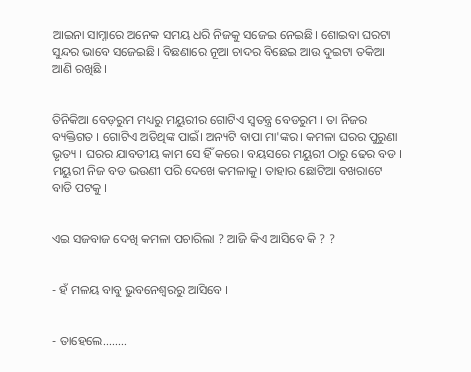ଆଇନା ସାମ୍ନାରେ ଅନେକ ସମୟ ଧରି ନିଜକୁ ସଜେଇ ନେଇଛି। ଶୋଇବା ଘରଟା ସୁନ୍ଦର ଭାବେ ସଜେଇଛି। ବିଛଣାରେ ନୂଆ ଚାଦର ବିଛେଇ ଆଉ ଦୁଇଟା ତକିଆ ଆଣି ରଖିଛି ।


ତିନିକିଆ ବେଡ଼ରୁମ ମଧ୍ୟରୁ ମୟୁରୀର ଗୋଟିଏ ସ୍ବତନ୍ତ୍ର ବେଡରୁମ । ତା ନିଜର ବ୍ୟକ୍ତିଗତ । ଗୋଟିଏ ଅତିଥିଙ୍କ ପାଇଁ। ଅନ୍ୟଟି ବାପା ମା'ଙ୍କର। କମଳା ଘରର ପୁରୁଣା ଭୃତ୍ୟ । ଘରର ଯାବତୀୟ କାମ ସେ ହିଁ କରେ। ବୟସରେ ମୟୁରୀ ଠାରୁ ଢେର ବଡ । ମୟୁରୀ ନିଜ ବଡ ଭଉଣୀ ପରି ଦେଖେ କମଳାକୁ। ତାହାର ଛୋଟିଆ ବଖରାଟେ ବାଡି ପଟକୁ ।


ଏଇ ସଜବାଜ ଦେଖି କମଳା ପଚାରିଲା ? ଆଜି କିଏ ଆସିବେ କି ? ?


- ହଁ ମଳୟ ବାବୁ ଭୁବନେଶ୍ବରରୁ ଆସିବେ ।


- ତାହେଲେ........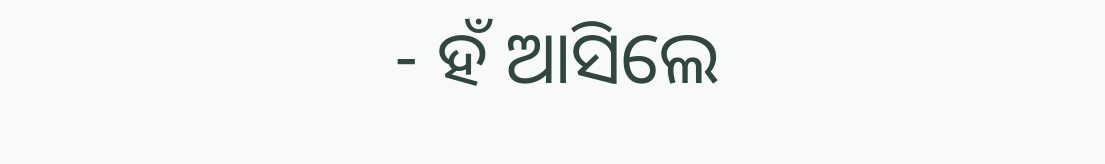- ହଁ ଆସିଲେ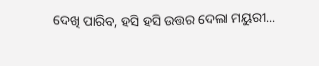ଦେଖି ପାରିବ, ହସି ହସି ଉତ୍ତର ଦେଲା ମୟୁରୀ...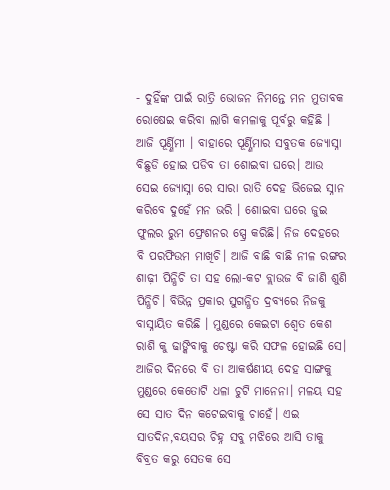- ଦୁହିଁଙ୍କ ପାଇଁ ରାତ୍ରି ଭୋଜନ ନିମନ୍ତେ ମନ ମୁତାବକ ରୋଷେଇ କରିବା ଲାଗି କମଳାକୁ ପୂର୍ବରୁ କହିଛି । ଆଜି ପୂର୍ଣ୍ଣିମୀ । ବାହାରେ ପୂର୍ଣ୍ଣିମାର ସବୁତକ ଜ୍ୟୋସ୍ନା ବିଛୁଡି ହୋଇ ପଡିବ ତା ଶୋଇବା ଘରେ। ଆଉ ସେଇ ଜ୍ୟୋସ୍ନା ରେ ସାରା ରାତି ଦେହ ଭିଜେଇ ସ୍ନାନ କରିବେ ଦୁହେଁ ମନ ଭରି । ଶୋଇବା ଘରେ ଜୁଇ ଫୁଲର ରୁମ ଫ୍ରେଶନର ସ୍ପ୍ରେ କରିଛି। ନିଜ ଦେହରେ ବି ପରଫିଉମ ମାଖିଚି। ଆଜି ବାଛି ବାଛି ନୀଳ ରଙ୍ଗର ଶାଢ଼ୀ ପିନ୍ଧିଚି ତା ସହ ଲୋ-କଟ ବ୍ଲାଉଜ ବି ଜାଣି ଶୁଣି ପିନ୍ଧିଚି। ବିଭିନ୍ନ ପ୍ରକାର ସୁଗନ୍ଧିତ ଦ୍ରବ୍ଯରେ ନିଜକୁ ବାସ୍ନାୟିତ କରିଛି । ମୁଣ୍ଡରେ କେଇଟା ଶ୍ବେତ କେଶ ରାଶି କୁ ଢାଙ୍କିବାକୁ ଚେଷ୍ଟା କରି ସଫଳ ହୋଇଛି ସେ। ଆଜିର ଦିନରେ ବି ତା ଆକର୍ଷଣୀୟ ଦେହ ସାଙ୍ଗକୁ ମୁଣ୍ଡରେ କେତୋଟି ଧଳା ଚୁଟି ମାନେନା। ମଳୟ ସହ ସେ ସାତ ଦିନ କଟେଇବାକୁ ଚାହେଁ। ଏଇ ସାତଦିନ,ବୟସର ଚିହ୍ନ ସବୁ ମଝିରେ ଆସି ତାକୁ ବିବ୍ରତ କରୁ ସେତକ ସେ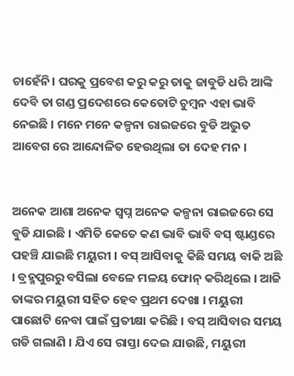ଚାହେଁନି। ଘରକୁ ପ୍ରବେଶ କରୁ କରୁ ତାକୁ ଜାବୁଡି ଧରି ଆଙ୍କି ଦେବି ତା ଗଣ୍ଡ ପ୍ରଦେଶରେ କେତୋଟି ଚୁମ୍ବନ ଏହା ଭାବି ନେଇଛି । ମନେ ମନେ କଳ୍ପନା ରାଇଜରେ ବୁଡି ଅଦ୍ଭୁତ ଆବେଗ ରେ ଆନ୍ଦୋଳିତ ହେଉଥିଲା ତା ଦେହ ମନ ।


ଅନେକ ଆଶା ଅନେକ ସ୍ବପ୍ନ ଅନେକ କଳ୍ପନା ରାଇଜରେ ସେ ବୁଡି ଯାଇଛି । ଏମିତି କେତେ କଣ ଭାବି ଭାବି ବସ୍ ଷ୍ଟାଣ୍ଡରେ ପହଞ୍ଚି ଯାଇଛି ମୟୁରୀ । ବସ୍ ଆସିବାକୁ କିଛି ସମୟ ବାକି ଅଛି । ବ୍ରହ୍ମପୁରରୁ ବସିଲା ବେଳେ ମଳୟ ଫୋନ୍ କରିଥିଲେ । ଆଜି ତାଙ୍କର ମୟୁରୀ ସହିତ ହେବ ପ୍ରଥମ ଦେଖା । ମୟୁରୀ ପାଛୋଟି ନେବା ପାଇଁ ପ୍ରତୀକ୍ଷା କରିଛି । ବସ୍ ଆସିବାର ସମୟ ଗଡି ଗଲାଣି । ଯିଏ ସେ ରାସ୍ତା ଦେଇ ଯାଉଛି, ମୟୁରୀ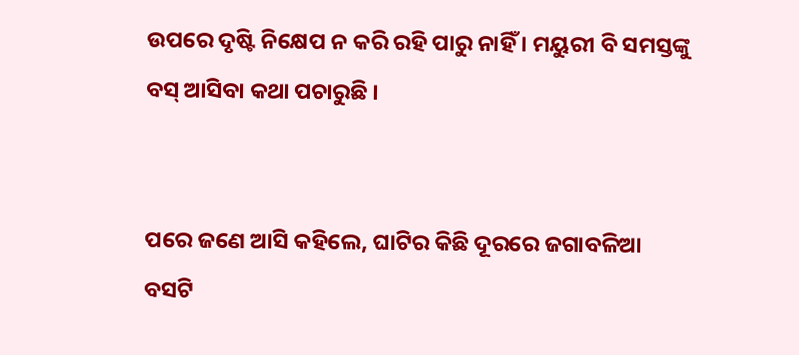ଉପରେ ଦୃଷ୍ଟି ନିକ୍ଷେପ ନ କରି ରହି ପାରୁ ନାହିଁ । ମୟୁରୀ ବି ସମସ୍ତଙ୍କୁ ବସ୍ ଆସିବା କଥା ପଚାରୁଛି ।


ପରେ ଜଣେ ଆସି କହିଲେ, ଘାଟିର କିଛି ଦୂରରେ ଜଗାବଳିଆ ବସଟି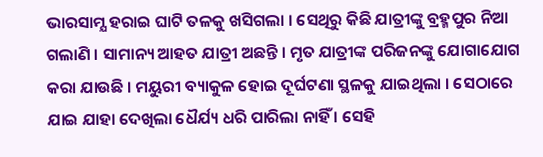ଭାରସାମ୍ଯ ହରାଇ ଘାଟି ତଳକୁ ଖସିଗଲା । ସେଥିରୁ କିଛି ଯାତ୍ରୀଙ୍କୁ ବ୍ରହ୍ମପୁର ନିଆ ଗଲାଣି । ସାମାନ୍ୟ ଆହତ ଯାତ୍ରୀ ଅଛନ୍ତି । ମୃତ ଯାତ୍ରୀଙ୍କ ପରିଜନଙ୍କୁ ଯୋଗାଯୋଗ କରା ଯାଉଛି । ମୟୁରୀ ବ୍ୟାକୁଳ ହୋଇ ଦୂର୍ଘଟଣା ସ୍ଥଳକୁ ଯାଇଥିଲା । ସେଠାରେ ଯାଇ ଯାହା ଦେଖିଲା ଧୈର୍ଯ୍ୟ ଧରି ପାରିଲା ନାହିଁ । ସେହି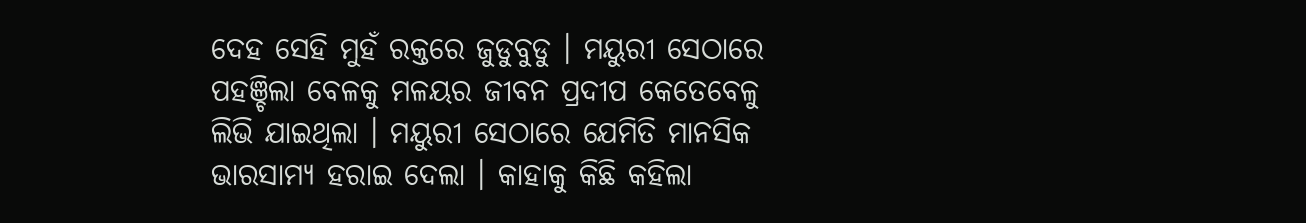ଦେହ ସେହି ମୁହଁ ରକ୍ତରେ ଜୁଡୁବୁଡୁ । ମୟୁରୀ ସେଠାରେ ପହଞ୍ଚିଲା ବେଳକୁ ମଳୟର ଜୀବନ ପ୍ରଦୀପ କେତେବେଳୁ ଲିଭି ଯାଇଥିଲା । ମୟୁରୀ ସେଠାରେ ଯେମିତି ମାନସିକ ଭାରସାମ୍ୟ ହରାଇ ଦେଲା । କାହାକୁ କିଛି କହିଲା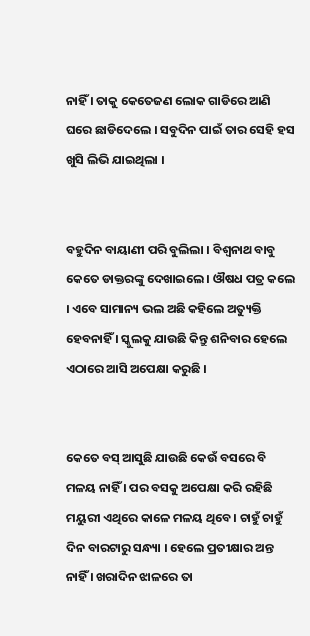ନାହିଁ । ତାକୁ କେତେଜଣ ଲୋକ ଗାଡିରେ ଆଣି ଘରେ ଛାଡିଦେଲେ । ସବୁଦିନ ପାଇଁ ତାର ସେହି ହସ ଖୁସି ଲିଭି ଯାଇଥିଲା ।


ବହୁଦିନ ବାୟାଣୀ ପରି ବୁଲିଲା । ବିଶ୍ବନାଥ ବାବୁ କେତେ ଡାକ୍ତରଙ୍କୁ ଦେଖାଇଲେ । ଔଷଧ ପତ୍ର କଲେ । ଏବେ ସାମାନ୍ୟ ଭଲ ଅଛି କହିଲେ ଅତ୍ୟୁକ୍ତି ହେବନାହିଁ । ସ୍କୁଲକୁ ଯାଉଛି କିନ୍ତୁ ଶନିବାର ହେଲେ ଏଠାରେ ଆସି ଅପେକ୍ଷା କରୁଛି ।


କେତେ ବସ୍ ଆସୁଛି ଯାଉଛି କେଉଁ ବସରେ ବି ମଳୟ ନାହିଁ । ପର ବସକୁ ଅପେକ୍ଷା କରି ରହିଛି ମୟୁରୀ ଏଥିରେ କାଳେ ମଳୟ ଥିବେ। ଚାହୁଁ ଚାହୁଁ ଦିନ ବାରଟାରୁ ସନ୍ଧ୍ୟା । ହେଲେ ପ୍ରତୀକ୍ଷାର ଅନ୍ତ ନାହିଁ । ଖରାଦିନ ଝାଳରେ ତା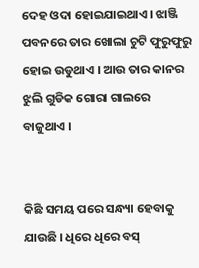ଦେହ ଓଦା ହୋଇଯାଇଥାଏ। ଝାଞ୍ଜି ପବନରେ ତାର ଖୋଲା ଚୁଟି ଫୁରୁଫୁରୁ ହୋଇ ଉଡୁଥାଏ । ଆଉ ତାର କାନର ଝୁଲି ଗୁଡିକ ଗୋରା ଗାଲରେ ବାଜୁଥାଏ ।


କିଛି ସମୟ ପରେ ସନ୍ଧ୍ୟା ହେବାକୁ ଯାଉଛି । ଧିରେ ଧିରେ ବସ୍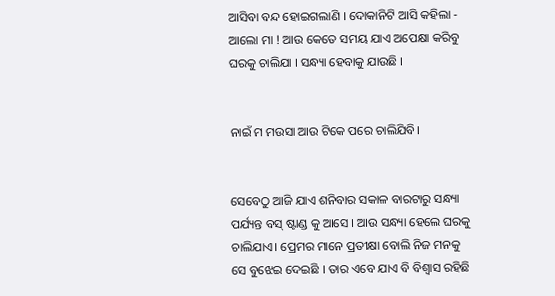ଆସିବା ବନ୍ଦ ହୋଇଗଲାଣି । ଦୋକାନିଟି ଆସି କହିଲା - ଆଲୋ ମା ! ଆଉ କେତେ ସମୟ ଯାଏ ଅପେକ୍ଷା କରିବୁ ଘରକୁ ଚାଲିଯା । ସନ୍ଧ୍ୟା ହେବାକୁ ଯାଉଛି ।


ନାଇଁ ମ ମଉସା ଆଉ ଟିକେ ପରେ ଚାଲିଯିବି।


ସେବେଠୁ ଆଜି ଯାଏ ଶନିବାର ସକାଳ ବାରଟାରୁ ସନ୍ଧ୍ୟା ପର୍ଯ୍ୟନ୍ତ ବସ୍ ଷ୍ଟାଣ୍ଡ କୁ ଆସେ । ଆଉ ସନ୍ଧ୍ୟା ହେଲେ ଘରକୁ ଚାଲିଯାଏ। ପ୍ରେମର ମାନେ ପ୍ରତୀକ୍ଷା ବୋଲି ନିଜ ମନକୁ ସେ ବୁଝେଇ ଦେଇଛି । ତାର ଏବେ ଯାଏ ବି ବିଶ୍ବାସ ରହିଛି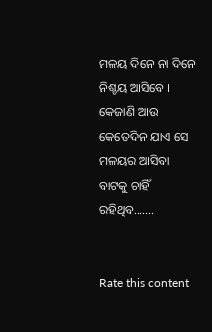ମଳୟ ଦିନେ ନା ଦିନେ ନିଶ୍ଚୟ ଆସିବେ । କେଜାଣି ଆଉ କେତେଦିନ ଯାଏ ସେ ମଳୟର ଆସିବା ବାଟକୁ ଚାହିଁ ରହିଥିବ.......


Rate this content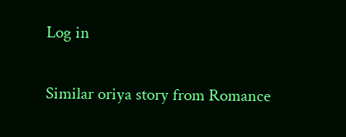Log in

Similar oriya story from Romance